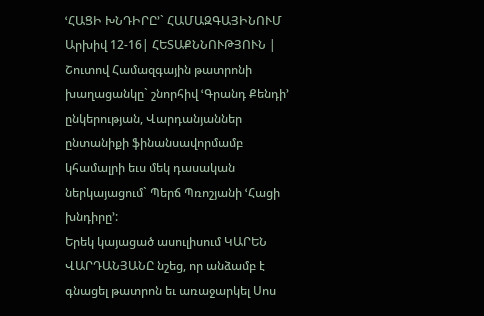ՙՀԱՑԻ ԽՆԴԻՐԸ՚` ՀԱՄԱԶԳԱՅԻՆՈՒՄ
Արխիվ 12-16| ՀԵՏԱՔՆՆՈՒԹՅՈՒՆ |
Շուտով Համազգային թատրոնի խաղացանկը` շնորհիվ ՙԳրանդ Քենդի՚ ընկերության, Վարդանյաններ ընտանիքի ֆինանսավորմամբ կհամալրի եւս մեկ դասական ներկայացում` Պերճ Պռոշյանի ՙՀացի խնդիրը՚:
Երեկ կայացած ասուլիսում ԿԱՐԵՆ ՎԱՐԴԱՆՅԱՆԸ նշեց, որ անձամբ է գնացել թատրոն եւ առաջարկել Սոս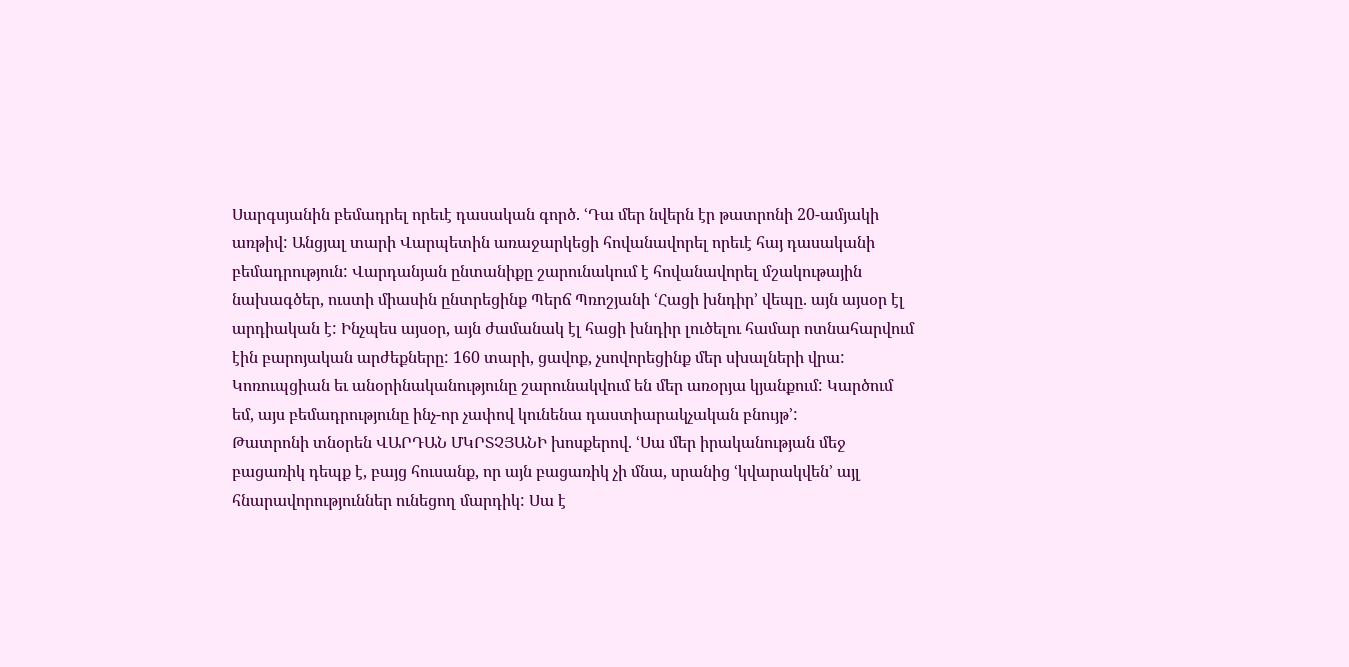Սարգսյանին բեմադրել որեւէ դասական գործ. ՙԴա մեր նվերն էր թատրոնի 20-ամյակի առթիվ: Անցյալ տարի Վարպետին առաջարկեցի հովանավորել որեւէ հայ դասականի բեմադրություն: Վարդանյան ընտանիքը շարունակում է հովանավորել մշակութային նախագծեր, ուստի միասին ընտրեցինք Պերճ Պռոշյանի ՙՀացի խնդիր՚ վեպը. այն այսօր էլ արդիական է: Ինչպես այսօր, այն ժամանակ էլ հացի խնդիր լուծելու համար ոտնահարվում էին բարոյական արժեքները: 160 տարի, ցավոք, չսովորեցինք մեր սխալների վրա: Կոռուպցիան եւ անօրինականությունը շարունակվում են մեր առօրյա կյանքում: Կարծում եմ, այս բեմադրությունը ինչ-որ չափով կունենա դաստիարակչական բնույթ՚:
Թատրոնի տնօրեն ՎԱՐԴԱՆ ՄԿՐՏՉՅԱՆԻ խոսքերով. ՙՍա մեր իրականության մեջ բացառիկ դեպք է, բայց հուսանք, որ այն բացառիկ չի մնա, սրանից ՙկվարակվեն՚ այլ հնարավորություններ ունեցող մարդիկ: Սա է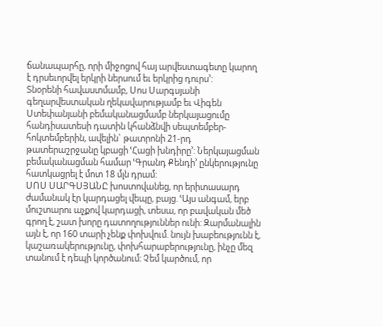ճանապարհը, որի միջոցով հայ արվեստագետը կարող է դրսեւորվել երկրի ներսում եւ երկրից դուրս՚:
Տնօրենի հավաստմամբ, Սոս Սարգսյանի գեղարվեստական ղեկավարությամբ եւ Վիգեն Ստեփանյանի բեմականացմամբ ներկայացումը հանդիսատեսի դատին կհանձնվի սեպտեմբեր-հոկտեմբերին, ավելին` թատրոնի 21-րդ թատերաշրջանը կբացի ՙՀացի խնդիրը՚: Ներկայացման բեմականացման համար ՙԳրանդ Քենդի՚ ընկերությունը հատկացրել է մոտ 18 մլն դրամ:
ՍՈՍ ՍԱՐԳՍՅԱՆԸ խոստովանեց, որ երիտասարդ ժամանակ էր կարդացել վեպը, բայց. ՙԱյս անգամ, երբ մուշտարու աչքով կարդացի, տեսա, որ բավական մեծ գրող է, շատ խորը դատողություններ ունի: Զարմանալին այն է, որ 160 տարի չենք փոխվում. նույն խաբեությունն է, կաշառակերությունը, փոխհարաբերությունը, ինչը մեզ տանում է դեպի կործանում: Չեմ կարծում, որ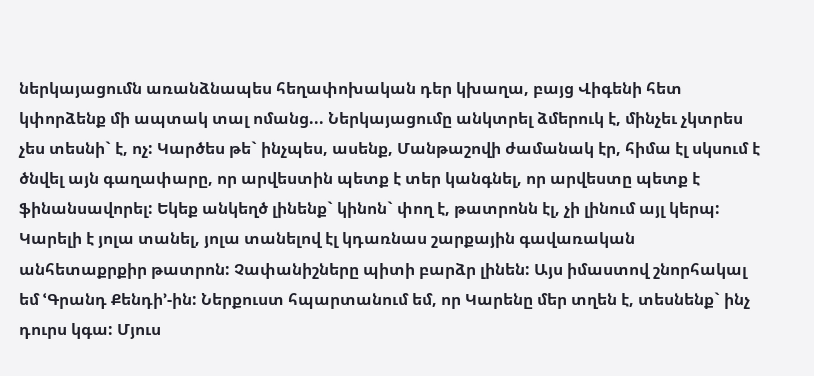ներկայացումն առանձնապես հեղափոխական դեր կխաղա, բայց Վիգենի հետ կփորձենք մի ապտակ տալ ոմանց... Ներկայացումը անկտրել ձմերուկ է, մինչեւ չկտրես չես տեսնի` է, ոչ: Կարծես թե` ինչպես, ասենք, Մանթաշովի ժամանակ էր, հիմա էլ սկսում է ծնվել այն գաղափարը, որ արվեստին պետք է տեր կանգնել, որ արվեստը պետք է ֆինանսավորել: Եկեք անկեղծ լինենք` կինոն` փող է, թատրոնն էլ, չի լինում այլ կերպ: Կարելի է յոլա տանել, յոլա տանելով էլ կդառնաս շարքային գավառական անհետաքրքիր թատրոն: Չափանիշները պիտի բարձր լինեն: Այս իմաստով շնորհակալ եմ ՙԳրանդ Քենդի՚-ին: Ներքուստ հպարտանում եմ, որ Կարենը մեր տղեն է, տեսնենք` ինչ դուրս կգա: Մյուս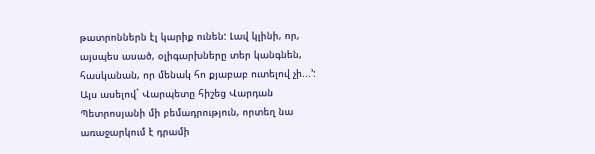թատրոններն էլ կարիք ունեն: Լավ կլինի, որ, այսպես ասած, օլիգարխները տեր կանգնեն, հասկանան, որ մենակ հո քյաբաբ ուտելով չի...՚:
Այս ասելով` Վարպետը հիշեց Վարդան Պետրոսյանի մի բեմադրություն, որտեղ նա առաջարկում է դրամի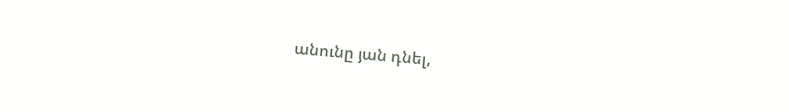անունը յան դնել,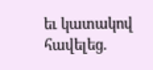եւ կատակով հավելեց.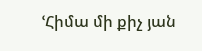ՙՀիմա մի քիչ յան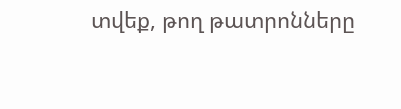տվեք, թող թատրոնները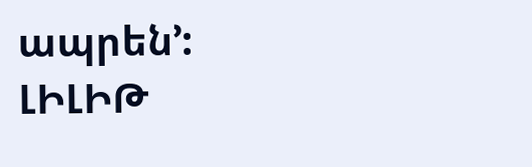ապրեն՚:
ԼԻԼԻԹ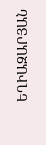ԵՂԻԱԶԱՐՅԱՆ